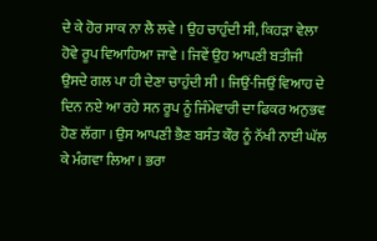ਦੇ ਕੇ ਹੋਰ ਸਾਕ ਨਾ ਲੈ ਲਵੇ । ਉਹ ਚਾਹੁੰਦੀ ਸੀ, ਕਿਹੜਾ ਵੇਲਾ ਹੋਵੇ ਰੂਪ ਵਿਆਹਿਆ ਜਾਵੇ । ਜਿਵੇਂ ਉਹ ਆਪਣੀ ਬਤੀਜੀ ਉਸਦੇ ਗਲ ਪਾ ਹੀ ਦੇਣਾ ਚਾਹੁੰਦੀ ਸੀ । ਜਿਉਂ-ਜਿਉਂ ਵਿਆਹ ਦੇ ਦਿਨ ਨਏ ਆ ਰਹੇ ਸਨ ਰੂਪ ਨੂੰ ਜਿੰਮੇਵਾਰੀ ਦਾ ਫਿਕਰ ਅਨੁਭਵ ਹੋਣ ਲੱਗਾ । ਉਸ ਆਪਣੀ ਭੈਣ ਬਸੰਤ ਕੌਰ ਨੂੰ ਨੱਖੀ ਨਾਈ ਘੱਲ ਕੇ ਮੰਗਵਾ ਲਿਆ । ਭਰਾ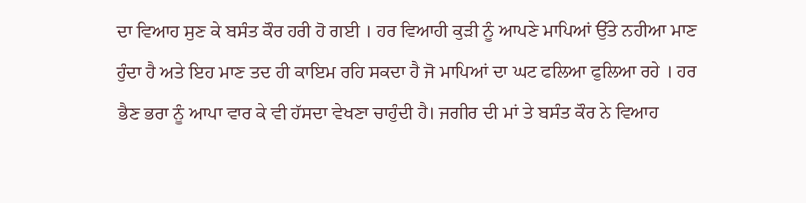ਦਾ ਵਿਆਹ ਸੁਣ ਕੇ ਬਸੰਤ ਕੌਰ ਹਰੀ ਹੋ ਗਈ । ਹਰ ਵਿਆਹੀ ਕੁੜੀ ਨੂੰ ਆਪਣੇ ਮਾਪਿਆਂ ਉੱਤੇ ਨਹੀਆ ਮਾਣ ਹੁੰਦਾ ਹੈ ਅਤੇ ਇਹ ਮਾਣ ਤਦ ਹੀ ਕਾਇਮ ਰਹਿ ਸਕਦਾ ਹੈ ਜੋ ਮਾਪਿਆਂ ਦਾ ਘਟ ਫਲਿਆ ਫੁਲਿਆ ਰਹੇ । ਹਰ ਭੈਣ ਭਰਾ ਨੂੰ ਆਪਾ ਵਾਰ ਕੇ ਵੀ ਹੱਸਦਾ ਵੇਖਣਾ ਚਾਹੁੰਦੀ ਹੈ। ਜਗੀਰ ਦੀ ਮਾਂ ਤੇ ਬਸੰਤ ਕੌਰ ਨੇ ਵਿਆਹ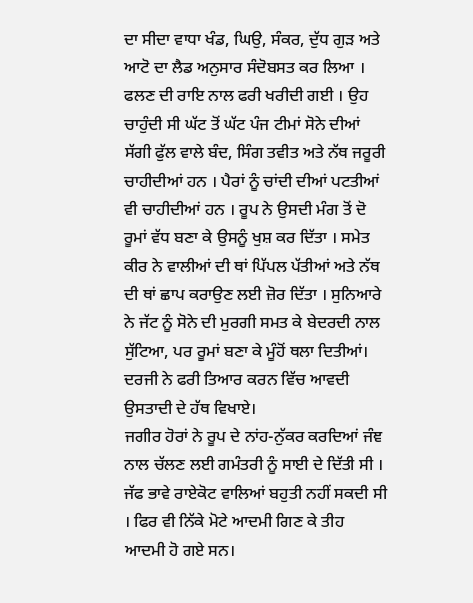ਦਾ ਸੀਦਾ ਵਾਧਾ ਖੰਡ, ਘਿਉ, ਸੰਕਰ, ਦੁੱਧ ਗੁੜ ਅਤੇ ਆਟੋ ਦਾ ਲੈਡ ਅਨੁਸਾਰ ਸੰਦੋਬਸਤ ਕਰ ਲਿਆ । ਫਲਣ ਦੀ ਰਾਇ ਨਾਲ ਫਰੀ ਖਰੀਦੀ ਗਈ । ਉਹ ਚਾਹੁੰਦੀ ਸੀ ਘੱਟ ਤੋਂ ਘੱਟ ਪੰਜ ਟੀਮਾਂ ਸੋਨੇ ਦੀਆਂ ਸੱਗੀ ਫੁੱਲ ਵਾਲੇ ਬੰਦ, ਸਿੰਗ ਤਵੀਤ ਅਤੇ ਨੱਥ ਜਰੂਰੀ ਚਾਹੀਦੀਆਂ ਹਨ । ਪੈਰਾਂ ਨੂੰ ਚਾਂਦੀ ਦੀਆਂ ਪਟਤੀਆਂ ਵੀ ਚਾਹੀਦੀਆਂ ਹਨ । ਰੂਪ ਨੇ ਉਸਦੀ ਮੰਗ ਤੋਂ ਦੋ ਰੂਮਾਂ ਵੱਧ ਬਣਾ ਕੇ ਉਸਨੂੰ ਖੁਸ਼ ਕਰ ਦਿੱਤਾ । ਸਮੇਤ ਕੀਰ ਨੇ ਵਾਲੀਆਂ ਦੀ ਥਾਂ ਪਿੱਪਲ ਪੱਤੀਆਂ ਅਤੇ ਨੱਥ ਦੀ ਥਾਂ ਛਾਪ ਕਰਾਉਣ ਲਈ ਜ਼ੋਰ ਦਿੱਤਾ । ਸੁਨਿਆਰੇ ਨੇ ਜੱਟ ਨੂੰ ਸੋਨੇ ਦੀ ਮੁਰਗੀ ਸਮਤ ਕੇ ਬੇਦਰਦੀ ਨਾਲ ਸੁੱਟਿਆ, ਪਰ ਰੂਮਾਂ ਬਣਾ ਕੇ ਮੂੰਹੋਂ ਥਲਾ ਦਿਤੀਆਂ। ਦਰਜੀ ਨੇ ਫਰੀ ਤਿਆਰ ਕਰਨ ਵਿੱਚ ਆਵਦੀ ਉਸਤਾਦੀ ਦੇ ਹੱਥ ਵਿਖਾਏ।
ਜਗੀਰ ਹੋਰਾਂ ਨੇ ਰੂਪ ਦੇ ਨਾਂਹ-ਨੁੱਕਰ ਕਰਦਿਆਂ ਜੰਞ ਨਾਲ ਚੱਲਣ ਲਈ ਗਮੰਤਰੀ ਨੂੰ ਸਾਈ ਦੇ ਦਿੱਤੀ ਸੀ । ਜੱਫ ਭਾਵੇ ਰਾਏਕੋਟ ਵਾਲਿਆਂ ਬਹੁਤੀ ਨਹੀਂ ਸਕਦੀ ਸੀ । ਫਿਰ ਵੀ ਨਿੱਕੇ ਮੋਟੇ ਆਦਮੀ ਗਿਣ ਕੇ ਤੀਹ ਆਦਮੀ ਹੋ ਗਏ ਸਨ।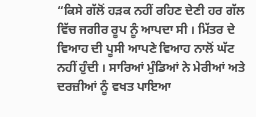“ਕਿਸੇ ਗੱਲੋਂ ਹੜਕ ਨਹੀਂ ਰਹਿਣ ਦੇਣੀ ਹਰ ਗੱਲ ਵਿੱਚ ਜਗੀਰ ਰੂਪ ਨੂੰ ਆਪਦਾ ਸੀ । ਮਿੱਤਰ ਦੇ ਵਿਆਹ ਦੀ ਪੂਸੀ ਆਪਣੇ ਵਿਆਹ ਨਾਲੋਂ ਘੱਟ ਨਹੀਂ ਹੁੰਦੀ । ਸਾਰਿਆਂ ਮੁੰਡਿਆਂ ਨੇ ਮੇਰੀਆਂ ਅਤੇ ਦਰਜ਼ੀਆਂ ਨੂੰ ਵਖਤ ਪਾਇਆ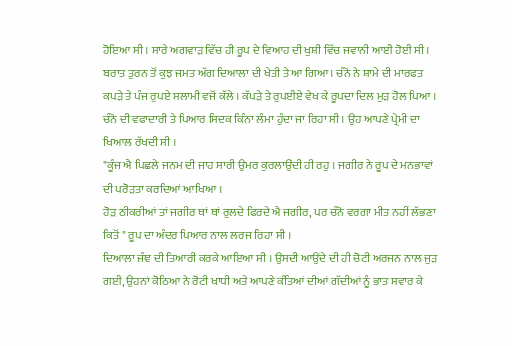ਹੋਇਆ ਸੀ । ਸਾਰੇ ਅਗਵਾੜ ਵਿੱਚ ਹੀ ਰੂਪ ਦੇ ਵਿਆਹ ਦੀ ਖੁਸ਼ੀ ਵਿੱਚ ਜਵਾਨੀ ਆਈ ਹੋਈ ਸੀ।
ਬਰਾਤ ਤੁਰਨ ਤੋਂ ਕੁਝ ਜਮਤ ਅੱਗ ਦਿਆਲਾ ਦੀ ਖੇਤੀ ਤੇ ਆ ਗਿਆ। ਚੰਨੋ ਨੇ ਸ਼ਾਮੇ ਦੀ ਮਾਰਫਤ ਕਪੜੇ ਤੇ ਪੰਜ ਰੁਪਏ ਸਲਾਮੀ ਵਜੋਂ ਕੱਲੇ । ਕੱਪੜੇ ਤੇ ਰੁਪਈਏ ਵੇਖ ਕੇ ਰੂਪਦਾ ਦਿਲ ਮੁੜ ਹੋਲ ਪਿਆ । ਚੰਨੋ ਦੀ ਵਫਾਦਾਰੀ ਤੇ ਪਿਆਰ ਸਿਦਕ ਕਿੰਨਾ ਲੰਮਾ ਹੁੰਦਾ ਜਾ ਰਿਹਾ ਸੀ । ਉਹ ਆਪਣੇ ਪ੍ਰੇਮੀ ਦਾ ਖਿਆਲ ਰੱਖਦੀ ਸੀ ।
"ਕੂੰਜ ਐ ਪਿਛਲੇ ਜਨਮ ਦੀ ਜਾਹ ਸਾਰੀ ਉਮਰ ਕੁਰਲਾਉਂਦੀ ਹੀ ਰਹੁ । ਜਗੀਰ ਨੇ ਰੂਪ ਦੇ ਮਨਭਾਵਾਂ ਦੀ ਪਰੋੜਤਾ ਕਰਦਿਆਂ ਆਖਿਆ ।
ਹੋੜ ਠੀਕਰੀਆਂ ਤਾਂ ਜਗੀਰ ਥਾਂ ਥਾਂ ਰੁਲਦੇ ਫਿਰਦੇ ਐ ਜਗੀਰ, ਪਰ ਚੰਨੋ ਵਰਗਾ ਮੀਤ ਨਹੀਂ ਲੱਭਣਾ ਕਿਤੋਂ " ਰੂਪ ਦਾ ਅੰਦਰ ਪਿਆਰ ਨਾਲ ਲਰਜ ਰਿਹਾ ਸੀ ।
ਦਿਆਲਾ ਜੰਞ ਦੀ ਤਿਆਰੀ ਕਰਕੇ ਆਇਆ ਸੀ । ਉਸਦੀ ਆਉਂਦੇ ਦੀ ਹੀ ਚੋਟੀ ਅਰਜਨ ਨਾਲ ਜੁੜ ਗਈ, ਉਹਨਾਂ ਕੋਠਿਆ ਨੇ ਰੋਟੀ ਖਾਧੀ ਅਤੇ ਆਪਣੇ ਕੰਤਿਆਂ ਦੀਆਂ ਗੱਦੀਆਂ ਨੂੰ ਭਾਤ ਸਵਾਰ ਕੇ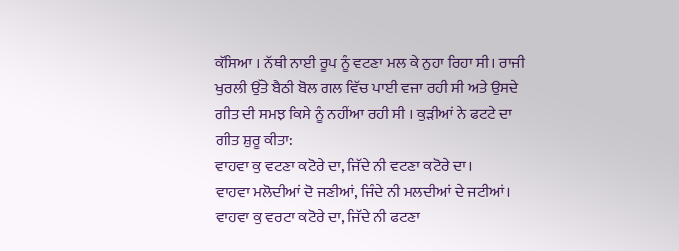ਕੱਸਿਆ । ਨੱਥੀ ਨਾਈ ਰੂਪ ਨੂੰ ਵਟਣਾ ਮਲ ਕੇ ਨੁਹਾ ਰਿਹਾ ਸੀ। ਰਾਜੀ ਖੁਰਲੀ ਉੱਤੇ ਬੈਠੀ ਬੋਲ ਗਲ ਵਿੱਚ ਪਾਈ ਵਜਾ ਰਹੀ ਸੀ ਅਤੇ ਉਸਦੇ ਗੀਤ ਦੀ ਸਮਝ ਕਿਸੇ ਨੂੰ ਨਹੀਂਆ ਰਹੀ ਸੀ । ਕੁੜੀਆਂ ਨੇ ਫਟਟੇ ਦਾ ਗੀਤ ਸ਼ੁਰੂ ਕੀਤਾ:
ਵਾਹਵਾ ਕੁ ਵਟਣਾ ਕਟੋਰੇ ਦਾ, ਜਿੱਦੇ ਨੀ ਵਟਣਾ ਕਟੋਰੇ ਦਾ।
ਵਾਹਵਾ ਮਲੋਦੀਆਂ ਦੋ ਜਣੀਆਂ, ਜਿੰਦੇ ਨੀ ਮਲਦੀਆਂ ਦੇ ਜਟੀਆਂ।
ਵਾਹਵਾ ਕੁ ਵਰਟਾ ਕਟੋਰੇ ਦਾ, ਜਿੱਦੇ ਨੀ ਫਟਣਾ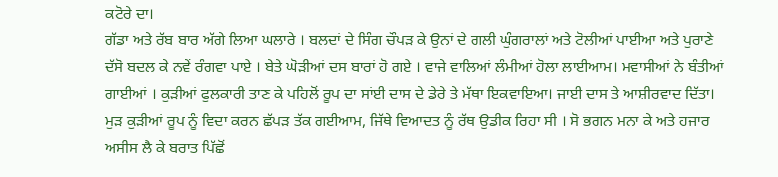ਕਟੋਰੇ ਦਾ।
ਗੱਡਾ ਅਤੇ ਰੱਬ ਬਾਰ ਅੱਗੇ ਲਿਆ ਘਲਾਰੇ । ਬਲਦਾਂ ਦੇ ਸਿੰਗ ਚੌਪੜ ਕੇ ਉਨਾਂ ਦੇ ਗਲੀ ਘੁੰਗਰਾਲਾਂ ਅਤੇ ਟੋਲੀਆਂ ਪਾਈਆ ਅਤੇ ਪੁਰਾਣੇ ਦੱਸੋ ਬਦਲ ਕੇ ਨਵੇਂ ਰੰਗਵਾ ਪਾਏ । ਬੇਤੇ ਘੋੜੀਆਂ ਦਸ ਬਾਰਾਂ ਹੋ ਗਏ । ਵਾਜੇ ਵਾਲਿਆਂ ਲੰਮੀਆਂ ਹੋਲਾ ਲਾਈਆਮ। ਮਵਾਸੀਆਂ ਨੇ ਬੰਤੀਆਂ ਗਾਈਆਂ । ਕੁੜੀਆਂ ਫੁਲਕਾਰੀ ਤਾਣ ਕੇ ਪਹਿਲੋਂ ਰੂਪ ਦਾ ਸਾਂਈ ਦਾਸ ਦੇ ਡੇਰੇ ਤੇ ਮੱਥਾ ਇਕਵਾਇਆ। ਜਾਈ ਦਾਸ ਤੇ ਆਸ਼ੀਰਵਾਦ ਦਿੱਤਾ। ਮੁੜ ਕੁੜੀਆਂ ਰੂਪ ਨੂੰ ਵਿਦਾ ਕਰਨ ਛੱਪੜ ਤੱਕ ਗਈਆਮ, ਜਿੱਥੇ ਵਿਆਦਤ ਨੂੰ ਰੱਥ ਉਡੀਕ ਰਿਹਾ ਸੀ । ਸੋ ਭਗਨ ਮਨਾ ਕੇ ਅਤੇ ਹਜਾਰ ਅਸੀਸ ਲੈ ਕੇ ਬਰਾਤ ਪਿੱਛੋਂ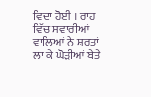ਵਿਦਾ ਹੋਈ । ਰਾਹ ਵਿੱਚ ਸਵਾਰੀਆਂ ਵਾਲਿਆਂ ਨੇ ਸ਼ਰਤਾਂ ਲਾ ਕੇ ਘੋੜੀਆਂ ਬੇਤੇ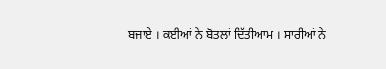ਬਜਾਏ । ਕਈਆਂ ਨੇ ਬੋਤਲਾਂ ਦਿੱਤੀਆਮ । ਸਾਰੀਆਂ ਨੇ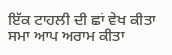ਇੱਕ ਟਾਹਲੀ ਦੀ ਛਾਂ ਵੇਖ ਕੀਤਾ ਸਮਾ ਆਪ ਅਰਾਮ ਕੀਤਾ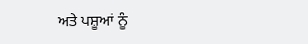ਅਤੇ ਪਸ਼ੂਆਂ ਨੂੰ